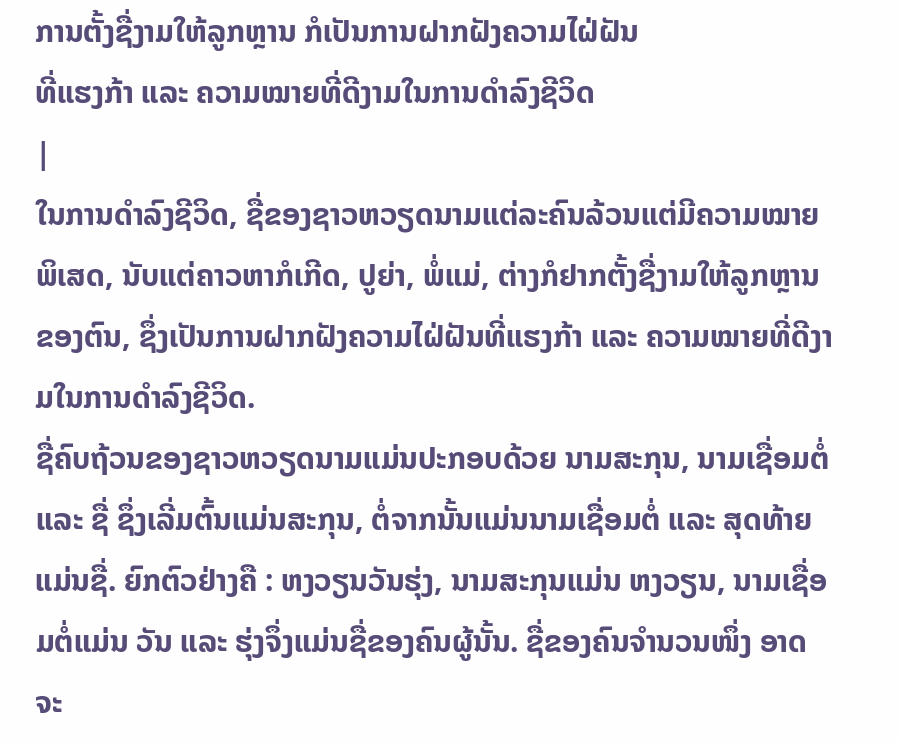ການຕັ້ງຊື່ງາມໃຫ້ລູກຫຼານ ກໍເປັນການຝາກຝັງຄວາມໄຝ່ຝັນ
ທີ່ແຮງກ້າ ແລະ ຄວາມໝາຍທີ່ດີງາມໃນການດຳລົງຊີວິດ
|
ໃນການດຳລົງຊີວິດ, ຊື່ຂອງຊາວຫວຽດນາມແຕ່ລະຄົນລ້ວນແຕ່ມີຄວາມໝາຍ ພິເສດ, ນັບແຕ່ຄາວຫາກໍເກີດ, ປູຍ່າ, ພໍ່ແມ່, ຕ່າງກໍຢາກຕັ້ງຊື່ງາມໃຫ້ລູກຫຼານຂອງຕົນ, ຊຶ່ງເປັນການຝາກຝັງຄວາມໄຝ່ຝັນທີ່ແຮງກ້າ ແລະ ຄວາມໝາຍທີ່ດີງາມໃນການດຳລົງຊີວິດ.
ຊື່ຄົບຖ້ວນຂອງຊາວຫວຽດນາມແມ່ນປະກອບດ້ວຍ ນາມສະກຸນ, ນາມເຊື່ອມຕໍ່ ແລະ ຊື່ ຊຶ່ງເລີ່ມຕົ້ນແມ່ນສະກຸນ, ຕໍ່ຈາກນັ້ນແມ່ນນາມເຊື່ອມຕໍ່ ແລະ ສຸດທ້າຍແມ່ນຊື່. ຍົກຕົວຢ່າງຄື : ຫງວຽນວັນຮຸ່ງ, ນາມສະກຸນແມ່ນ ຫງວຽນ, ນາມເຊື່ອມຕໍ່ແມ່ນ ວັນ ແລະ ຮຸ່ງຈຶ່ງແມ່ນຊື່ຂອງຄົນຜູ້ນັ້ນ. ຊື່ຂອງຄົນຈຳນວນໜຶ່ງ ອາດຈະ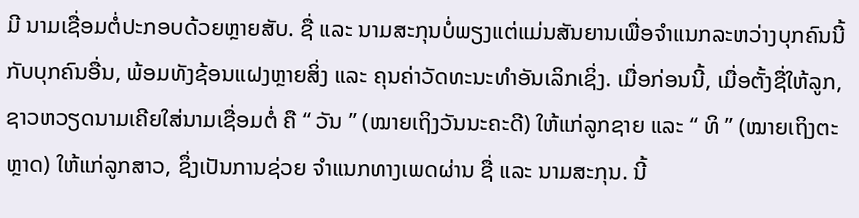ມີ ນາມເຊື່ອມຕໍ່ປະກອບດ້ວຍຫຼາຍສັບ. ຊື່ ແລະ ນາມສະກຸນບໍ່ພຽງແຕ່ແມ່ນສັນຍານເພື່ອຈຳແນກລະຫວ່າງບຸກຄົນນີ້ກັບບຸກຄົນອື່ນ, ພ້ອມທັງຊ້ອນແຝງຫຼາຍສິ່ງ ແລະ ຄຸນຄ່າວັດທະນະທຳອັນເລິກເຊິ່ງ. ເມື່ອກ່ອນນີ້, ເມື່ອຕັ້ງຊື່ໃຫ້ລູກ, ຊາວຫວຽດນາມເຄີຍໃສ່ນາມເຊື່ອມຕໍ່ ຄື “ ວັນ ” (ໝາຍເຖິງວັນນະຄະດີ) ໃຫ້ແກ່ລູກຊາຍ ແລະ “ ທິ ” (ໝາຍເຖິງຕະຫຼາດ) ໃຫ້ແກ່ລູກສາວ, ຊຶ່ງເປັນການຊ່ວຍ ຈຳແນກທາງເພດຜ່ານ ຊື່ ແລະ ນາມສະກຸນ. ນີ້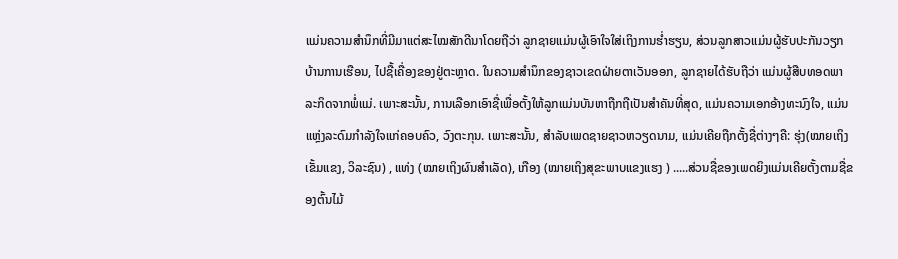ແມ່ນຄວາມສຳນຶກທີ່ມີມາແຕ່ສະໄໝສັກດີນາໂດຍຖືວ່າ ລູກຊາຍແມ່ນຜູ້ເອົາໃຈໃສ່ເຖິງການຮ່ຳຮຽນ, ສ່ວນລູກສາວແມ່ນຜູ້ຮັບປະກັນວຽກບ້ານການເຮືອນ, ໄປຊື້ເຄື່ອງຂອງຢູ່ຕະຫຼາດ. ໃນຄວາມສຳນຶກຂອງຊາວເຂດຝ່າຍຕາເວັນອອກ, ລູກຊາຍໄດ້ຮັບຖືວ່າ ແມ່ນຜູ້ສືບທອດພາລະກິດຈາກພໍ່ແມ່. ເພາະສະນັ້ນ, ການເລືອກເອົາຊື່ເພື່ອຕັ້ງໃຫ້ລູກແມ່ນບັນຫາຖືກຖືເປັນສຳຄັນທີ່ສຸດ, ແມ່ນຄວາມເອກອ້າງທະນົງໃຈ, ແມ່ນແຫຼ່ງລະດົມກຳລັງໃຈແກ່ຄອບຄົວ, ວົງຕະກຸນ. ເພາະສະນັ້ນ, ສຳລັບເພດຊາຍຊາວຫວຽດນາມ, ແມ່ນເຄີຍຖືກຕັ້ງຊື່ຕ່າງໆຄື: ຮຸ່ງ(ໝາຍເຖິງເຂັ້ມແຂງ, ວິລະຊົນ) , ແທ່ງ (ໝາຍເຖິງຜົນສຳເລັດ), ເກືອງ (ໝາຍເຖິງສຸຂະພາບແຂງແຮງ ) .....ສ່ວນຊື່ຂອງເພດຍິງແມ່ນເຄີຍຕັ້ງຕາມຊື່ຂອງຕົ້ນໄມ້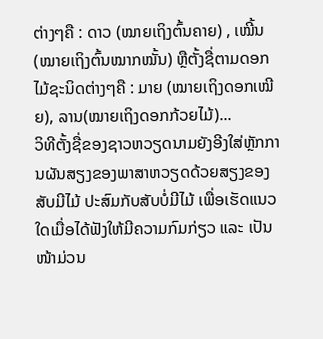ຕ່າງໆຄື : ດາວ (ໝາຍເຖິງຕົ້ນຄາຍ) , ເໝີ້ນ (ໝາຍເຖິງຕົ້ນໝາກໝັ້ນ) ຫຼືຕັ້ງຊື່ຕາມດອກໄມ້ຊະນິດຕ່າງໆຄື : ມາຍ (ໝາຍເຖິງດອກເໝີຍ), ລານ(ໝາຍເຖິງດອກກ້ວຍໄມ້)...
ວິທີຕັ້ງຊື່ຂອງຊາວຫວຽດນາມຍັງອີງໃສ່ຫຼັກການຜັນສຽງຂອງພາສາຫວຽດດ້ວຍສຽງຂອງສັບມີໄມ້ ປະສົມກັບສັບບໍ່ມີໄມ້ ເພື່ອເຮັດແນວໃດເມື່ອໄດ້ຟັງໃຫ້ມີຄວາມກົມກ່ຽວ ແລະ ເປັນໜ້າມ່ວນ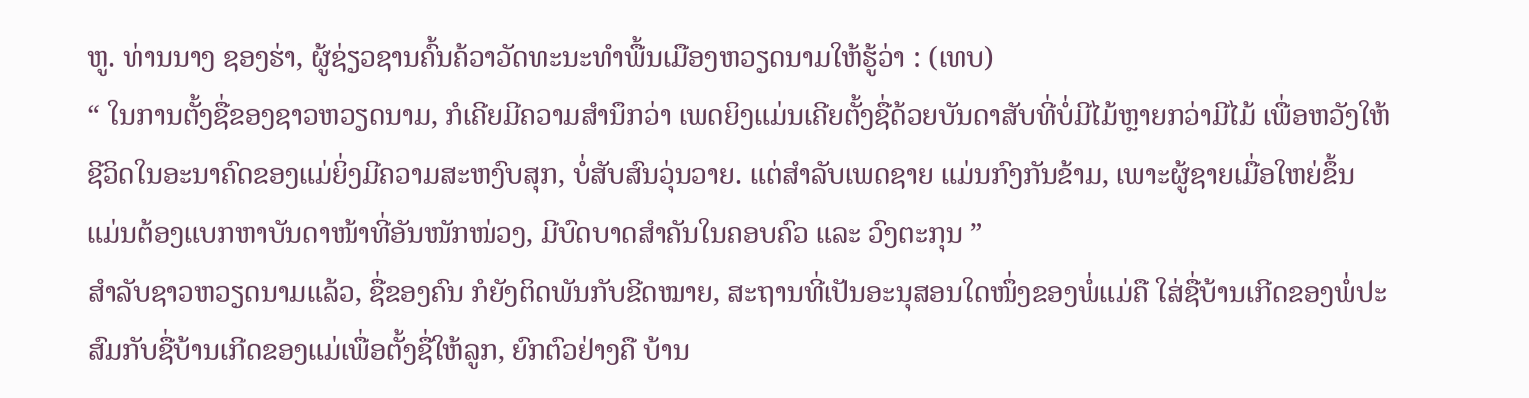ຫູ. ທ່ານນາງ ຊອງຮ່າ, ຜູ້ຊ່ຽວຊານຄົ້ນຄ້ວາວັດທະນະທຳພື້ນເມືອງຫວຽດນາມໃຫ້ຮູ້ວ່າ : (ເທບ)
“ ໃນການຕັ້ງຊື່ຂອງຊາວຫວຽດນາມ, ກໍເຄີຍມີຄວາມສຳນຶກວ່າ ເພດຍິງແມ່ນເຄີຍຕັ້ງຊື່ດ້ວຍບັນດາສັບທີ່ບໍ່ມີໄມ້ຫຼາຍກວ່າມີໄມ້ ເພື່ອຫວັງໃຫ້ຊີວິດໃນອະນາຄົດຂອງແມ່ຍິ່ງມີຄວາມສະຫງົບສຸກ, ບໍ່ສັບສົນວຸ່ນວາຍ. ແຕ່ສຳລັບເພດຊາຍ ແມ່ນກົງກັນຂ້າມ, ເພາະຜູ້ຊາຍເມື່ອໃຫຍ່ຂຶ້ນ ແມ່ນຕ້ອງແບກຫາບັນດາໜ້າທີ່ອັນໜັກໜ່ວງ, ມີບົດບາດສຳຄັນໃນຄອບຄົວ ແລະ ວົງຕະກຸນ ”
ສຳລັບຊາວຫວຽດນາມແລ້ວ, ຊື່ຂອງຄົນ ກໍຍັງຕິດພັນກັບຂີດໝາຍ, ສະຖານທີ່ເປັນອະນຸສອນໃດໜຶ່ງຂອງພໍ່ແມ່ຄື ໃສ່ຊື່ບ້ານເກີດຂອງພໍ່ປະສົມກັບຊື່ບ້ານເກີດຂອງແມ່ເພື່ອຕັ້ງຊື່ໃຫ້ລູກ, ຍົກຕົວຢ່າງຄື ບ້ານ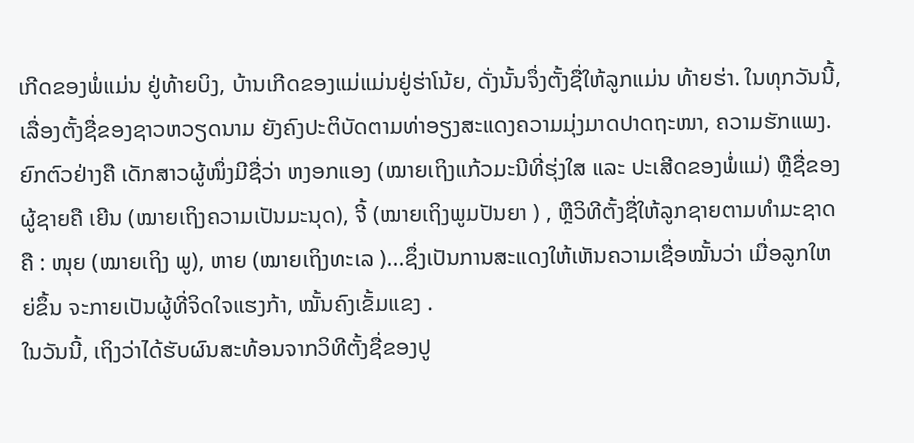ເກີດຂອງພໍ່ແມ່ນ ຢູ່ທ້າຍບິງ, ບ້ານເກີດຂອງແມ່ແມ່ນຢູ່ຮ່າໂນ້ຍ, ດັ່ງນັ້ນຈຶ່ງຕັ້ງຊື່ໃຫ້ລູກແມ່ນ ທ້າຍຮ່າ. ໃນທຸກວັນນີ້, ເລື່ອງຕັ້ງຊື່ຂອງຊາວຫວຽດນາມ ຍັງຄົງປະຕິບັດຕາມທ່າອຽງສະແດງຄວາມມຸ່ງມາດປາດຖະໜາ, ຄວາມຮັກແພງ. ຍົກຕົວຢ່າງຄື ເດັກສາວຜູ້ໜຶ່ງມີຊື່ວ່າ ຫງອກແອງ (ໝາຍເຖິງແກ້ວມະນີທີ່ຮຸ່ງໃສ ແລະ ປະເສີດຂອງພໍ່ແມ່) ຫຼືຊື່ຂອງຜູ້ຊາຍຄື ເຍີນ (ໝາຍເຖິງຄວາມເປັນມະນຸດ), ຈີ້ (ໝາຍເຖິງພູມປັນຍາ ) , ຫຼືວິທີຕັ້ງຊື່ໃຫ້ລູກຊາຍຕາມທຳມະຊາດຄື : ໜຸຍ (ໝາຍເຖິງ ພູ), ຫາຍ (ໝາຍເຖິງທະເລ )...ຊຶ່ງເປັນການສະແດງໃຫ້ເຫັນຄວາມເຊື່ອໝັ້ນວ່າ ເມື່ອລູກໃຫຍ່ຂຶ້ນ ຈະກາຍເປັນຜູ້ທີ່ຈິດໃຈແຮງກ້າ, ໝັ້ນຄົງເຂັ້ມແຂງ .
ໃນວັນນີ້, ເຖິງວ່າໄດ້ຮັບຜົນສະທ້ອນຈາກວິທີຕັ້ງຊື່ຂອງປູ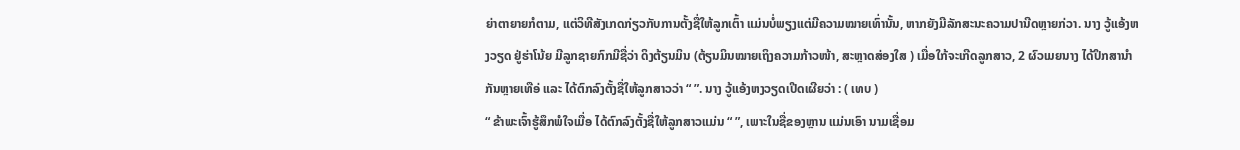ຍ່າຕາຍາຍກໍຕາມ, ແຕ່ວິທີສັງເກດກ່ຽວກັບການຕັ້ງຊື່ໃຫ້ລູກເຕົ້າ ແມ່ນບໍ່ພຽງແຕ່ມີຄວາມໝາຍເທົ່ານັ້ນ, ຫາກຍັງມີລັກສະນະຄວາມປານີດຫຼາຍກ່ວາ. ນາງ ວູ້ແອ້ງຫງວຽດ ຢູ່ຮ່າໂນ້ຍ ມີລູກຊາຍກົກມີຊື່ວ່າ ດິງຕ້ຽນມິນ (ຕ້ຽນມິນໝາຍເຖິງຄວາມກ້າວໜ້າ, ສະຫຼາດສ່ອງໃສ ) ເມື່ອໃກ້ຈະເກີດລູກສາວ, 2 ຜົວເມຍນາງ ໄດ້ປຶກສານຳກັນຫຼາຍເທືອ່ ແລະ ໄດ້ຕົກລົງຕັ້ງຊື່ໃຫ້ລູກສາວວ່າ “ ”. ນາງ ວູ້ແອ້ງຫງວຽດເປີດເຜີຍວ່າ : ( ເທບ )
“ ຂ້າພະເຈົ້າຮູ້ສຶກພໍໃຈເມື່ອ ໄດ້ຕົກລົງຕັ້ງຊື່ໃຫ້ລູກສາວແມ່ນ “ ”, ເພາະໃນຊື່ຂອງຫຼານ ແມ່ນເອົາ ນາມເຊື່ອມ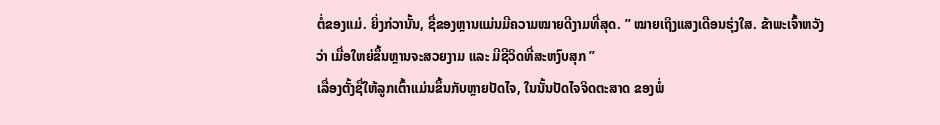ຕໍ່ຂອງແມ່. ຍິ່ງກ່ວານັ້ນ, ຊື່ຂອງຫຼານແມ່ນມີຄວາມໝາຍດີງາມທີ່ສຸດ. ” ໝາຍເຖິງແສງເດືອນຮຸ່ງໃສ. ຂ້າພະເຈົ້າຫວັງວ່າ ເມື່ອໃຫຍ່ຂຶ້ນຫຼານຈະສວຍງາມ ແລະ ມີຊີວິດທີ່ສະຫງົບສຸກ ”
ເລື່ອງຕັ້ງຊື່ໃຫ້ລູກເຕົ້າແມ່ນຂຶ້ນກັບຫຼາຍປັດໄຈ, ໃນນັ້ນປັດໄຈຈິດຕະສາດ ຂອງພໍ່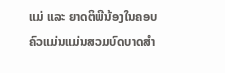ແມ່ ແລະ ຍາດຕິພີນ້ອງໃນຄອບຄົວແມ່ນແມ່ນສວມບົດບາດສຳ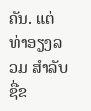ຄັນ. ແຕ່ທ່າອຽງລວມ ສຳລັບຊື່ຂ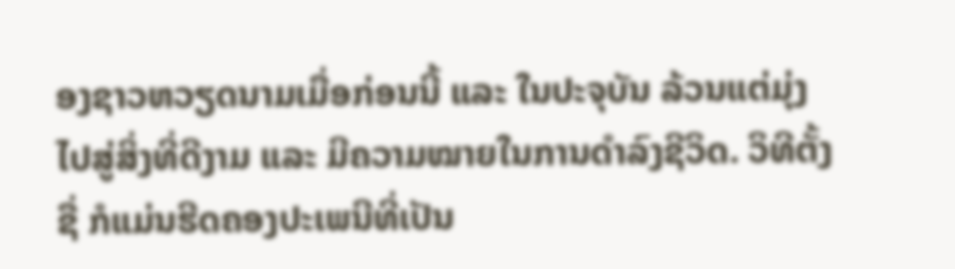ອງຊາວຫວຽດນາມເມື່ອກ່ອນນີ້ ແລະ ໃນປະຈຸບັນ ລ້ວນແຕ່ມຸ່ງໄປສູ່ສິ່ງທີ່ດີງາມ ແລະ ມີຄວາມໝາຍໃນການດຳລົງຊີວິດ. ວິທີຕັ້ງຊື່ ກໍແມ່ນຮີດຄອງປະເພນີທີ່ເປັນ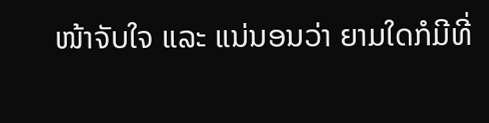ໜ້າຈັບໃຈ ແລະ ແນ່ນອນວ່າ ຍາມໃດກໍມີທີ່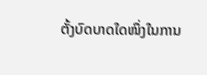ຕັ້ງບົດບາດໃດໜຶ່ງໃນການ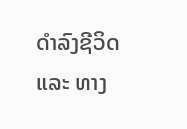ດຳລົງຊີວິດ ແລະ ທາງ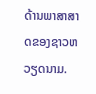ດ້ານພາສາສາດຂອງຊາວຫວຽດນາມ.